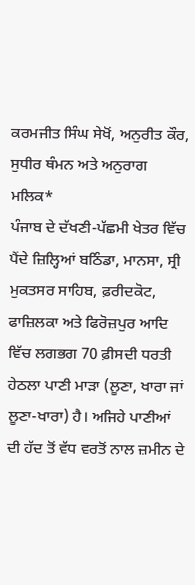ਕਰਮਜੀਤ ਸਿੰਘ ਸੇਖੋਂ, ਅਨੁਰੀਤ ਕੌਰ, ਸੁਧੀਰ ਥੰਮਨ ਅਤੇ ਅਨੁਰਾਗ ਮਲਿਕ*
ਪੰਜਾਬ ਦੇ ਦੱਖਣੀ-ਪੱਛਮੀ ਖੇਤਰ ਵਿੱਚ ਪੈਂਦੇ ਜ਼ਿਲ੍ਹਿਆਂ ਬਠਿੰਡਾ, ਮਾਨਸਾ, ਸ੍ਰੀ ਮੁਕਤਸਰ ਸਾਹਿਬ, ਫ਼ਰੀਦਕੋਟ, ਫਾਜ਼ਿਲਕਾ ਅਤੇ ਫਿਰੋਜ਼ਪੁਰ ਆਦਿ ਵਿੱਚ ਲਗਭਗ 70 ਫ਼ੀਸਦੀ ਧਰਤੀ ਹੇਠਲਾ ਪਾਣੀ ਮਾੜਾ (ਲੂਣਾ, ਖਾਰਾ ਜਾਂ ਲੂਣਾ-ਖਾਰਾ) ਹੈ। ਅਜਿਹੇ ਪਾਣੀਆਂ ਦੀ ਹੱਦ ਤੋਂ ਵੱਧ ਵਰਤੋਂ ਨਾਲ ਜ਼ਮੀਨ ਦੇ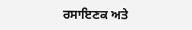ਰਸਾਇਣਕ ਅਤੇ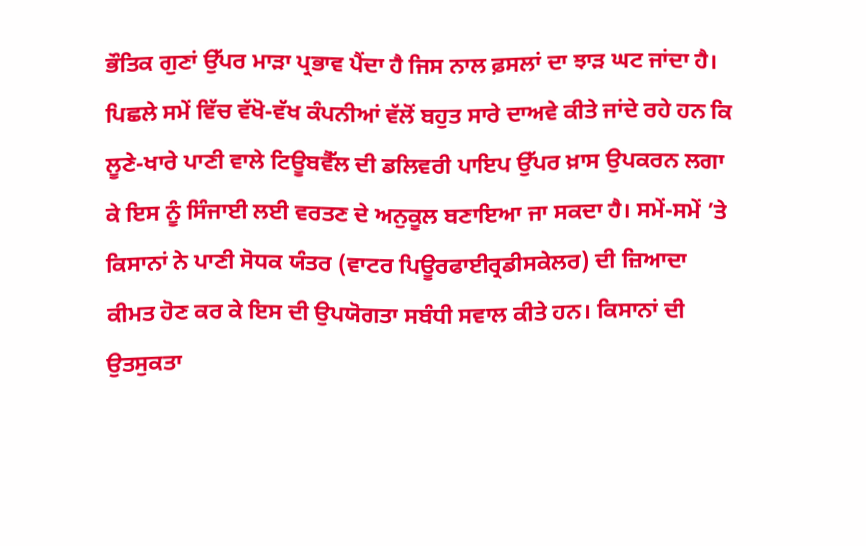ਭੌਤਿਕ ਗੁਣਾਂ ਉੱਪਰ ਮਾੜਾ ਪ੍ਰਭਾਵ ਪੈਂਦਾ ਹੈ ਜਿਸ ਨਾਲ ਫ਼ਸਲਾਂ ਦਾ ਝਾੜ ਘਟ ਜਾਂਦਾ ਹੈ। ਪਿਛਲੇ ਸਮੇਂ ਵਿੱਚ ਵੱਖੋ-ਵੱਖ ਕੰਪਨੀਆਂ ਵੱਲੋਂ ਬਹੁਤ ਸਾਰੇ ਦਾਅਵੇ ਕੀਤੇ ਜਾਂਦੇ ਰਹੇ ਹਨ ਕਿ ਲੂਣੇ-ਖਾਰੇ ਪਾਣੀ ਵਾਲੇ ਟਿਊਬਵੈੱਲ ਦੀ ਡਲਿਵਰੀ ਪਾਇਪ ਉੱਪਰ ਖ਼ਾਸ ਉਪਕਰਨ ਲਗਾ ਕੇ ਇਸ ਨੂੰ ਸਿੰਜਾਈ ਲਈ ਵਰਤਣ ਦੇ ਅਨੁਕੂਲ ਬਣਾਇਆ ਜਾ ਸਕਦਾ ਹੈ। ਸਮੇਂ-ਸਮੇਂ ’ਤੇ ਕਿਸਾਨਾਂ ਨੇ ਪਾਣੀ ਸੋਧਕ ਯੰਤਰ (ਵਾਟਰ ਪਿਊਰਫਾਈਰ੍ਰਡੀਸਕੇਲਰ) ਦੀ ਜ਼ਿਆਦਾ ਕੀਮਤ ਹੋਣ ਕਰ ਕੇ ਇਸ ਦੀ ਉਪਯੋਗਤਾ ਸਬੰਧੀ ਸਵਾਲ ਕੀਤੇ ਹਨ। ਕਿਸਾਨਾਂ ਦੀ ਉਤਸੁਕਤਾ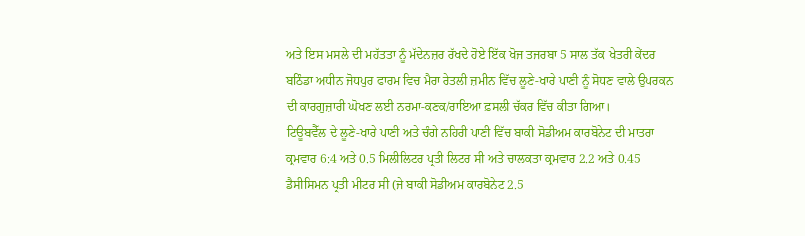ਅਤੇ ਇਸ ਮਸਲੇ ਦੀ ਮਹੱਤਤਾ ਨੂੰ ਮੱਦੇਨਜ਼ਰ ਰੱਖਦੇ ਹੋਏ ਇੱਕ ਖੋਜ ਤਜਰਬਾ 5 ਸਾਲ ਤੱਕ ਖੇਤਰੀ ਕੇਂਦਰ ਬਠਿੰਡਾ ਅਧੀਨ ਜੋਧਪੁਰ ਫਾਰਮ ਵਿਚ ਮੈਰਾ ਰੇਤਲੀ ਜ਼ਮੀਨ ਵਿੱਚ ਲੂਣੇ-ਖਾਰੇ ਪਾਣੀ ਨੂੰ ਸੋਧਣ ਵਾਲੇ ਉਪਰਕਨ ਦੀ ਕਾਰਗੁਜ਼ਾਰੀ ਘੋਖਣ ਲਈ ਨਰਮਾ-ਕਣਕ/ਰਾਇਆ ਫ਼ਸਲੀ ਚੱਕਰ ਵਿੱਚ ਕੀਤਾ ਗਿਆ।
ਟਿਊਬਵੈੱਲ ਦੇ ਲੂਣੇ-ਖਾਰੇ ਪਾਣੀ ਅਤੇ ਚੰਗੇ ਨਹਿਰੀ ਪਾਣੀ ਵਿੱਚ ਬਾਕੀ ਸੋਡੀਅਮ ਕਾਰਬੋਨੇਟ ਦੀ ਮਾਤਰਾ ਕ੍ਰਮਵਾਰ 6:4 ਅਤੇ 0.5 ਮਿਲੀਲਿਟਰ ਪ੍ਰਤੀ ਲਿਟਰ ਸੀ ਅਤੇ ਚਾਲਕਤਾ ਕ੍ਰਮਵਾਰ 2.2 ਅਤੇ 0.45 ਡੈਸੀਸਿਮਨ ਪ੍ਰਤੀ ਮੀਟਰ ਸੀ (ਜੇ ਬਾਕੀ ਸੋਡੀਅਮ ਕਾਰਬੋਨੇਟ 2.5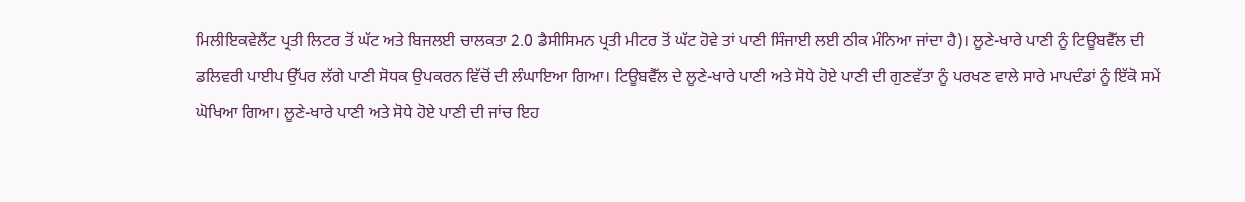ਮਿਲੀਇਕਵੇਲੈਂਟ ਪ੍ਰਤੀ ਲਿਟਰ ਤੋਂ ਘੱਟ ਅਤੇ ਬਿਜਲਈ ਚਾਲਕਤਾ 2.0 ਡੈਸੀਸਿਮਨ ਪ੍ਰਤੀ ਮੀਟਰ ਤੋਂ ਘੱਟ ਹੋਵੇ ਤਾਂ ਪਾਣੀ ਸਿੰਜਾਈ ਲਈ ਠੀਕ ਮੰਨਿਆ ਜਾਂਦਾ ਹੈ)। ਲੂਣੇ-ਖਾਰੇ ਪਾਣੀ ਨੂੰ ਟਿਊਬਵੈੱਲ ਦੀ ਡਲਿਵਰੀ ਪਾਈਪ ਉੱਪਰ ਲੱਗੇ ਪਾਣੀ ਸੋਧਕ ਉਪਕਰਨ ਵਿੱਚੋਂ ਦੀ ਲੰਘਾਇਆ ਗਿਆ। ਟਿਊਬਵੈੱਲ ਦੇ ਲੂਣੇ-ਖਾਰੇ ਪਾਣੀ ਅਤੇ ਸੋਧੇ ਹੋਏ ਪਾਣੀ ਦੀ ਗੁਣਵੱਤਾ ਨੂੰ ਪਰਖਣ ਵਾਲੇ ਸਾਰੇ ਮਾਪਦੰਡਾਂ ਨੂੰ ਇੱਕੋ ਸਮੇਂ ਘੋਖਿਆ ਗਿਆ। ਲੂਣੇ-ਖਾਰੇ ਪਾਣੀ ਅਤੇ ਸੋਧੇ ਹੋਏ ਪਾਣੀ ਦੀ ਜਾਂਚ ਇਹ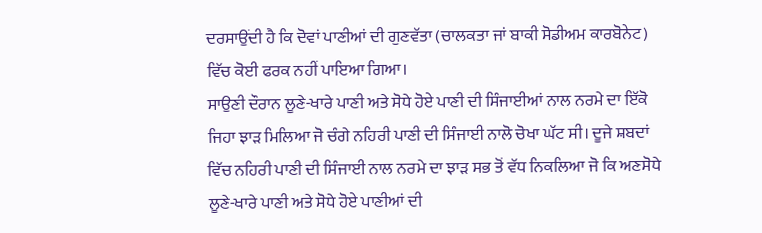ਦਰਸਾਉਂਦੀ ਹੈ ਕਿ ਦੋਵਾਂ ਪਾਣੀਆਂ ਦੀ ਗੁਣਵੱਤਾ (ਚਾਲਕਤਾ ਜਾਂ ਬਾਕੀ ਸੋਡੀਅਮ ਕਾਰਬੋਨੇਟ) ਵਿੱਚ ਕੋਈ ਫਰਕ ਨਹੀਂ ਪਾਇਆ ਗਿਆ।
ਸਾਉਣੀ ਦੌਰਾਨ ਲੂਣੇ-ਖਾਰੇ ਪਾਣੀ ਅਤੇ ਸੋਧੇ ਹੋਏ ਪਾਣੀ ਦੀ ਸਿੰਜਾਈਆਂ ਨਾਲ ਨਰਮੇ ਦਾ ਇੱਕੋ ਜਿਹਾ ਝਾੜ ਮਿਲਿਆ ਜੋ ਚੰਗੇ ਨਹਿਰੀ ਪਾਣੀ ਦੀ ਸਿੰਜਾਈ ਨਾਲੋ ਚੋਖਾ ਘੱਟ ਸੀ। ਦੂਜੇ ਸ਼ਬਦਾਂ ਵਿੱਚ ਨਹਿਰੀ ਪਾਣੀ ਦੀ ਸਿੰਜਾਈ ਨਾਲ ਨਰਮੇ ਦਾ ਝਾੜ ਸਭ ਤੋਂ ਵੱਧ ਨਿਕਲਿਆ ਜੋ ਕਿ ਅਣਸੋਧੇ ਲੂਣੇ-ਖਾਰੇ ਪਾਣੀ ਅਤੇ ਸੋਧੇ ਹੋਏ ਪਾਣੀਆਂ ਦੀ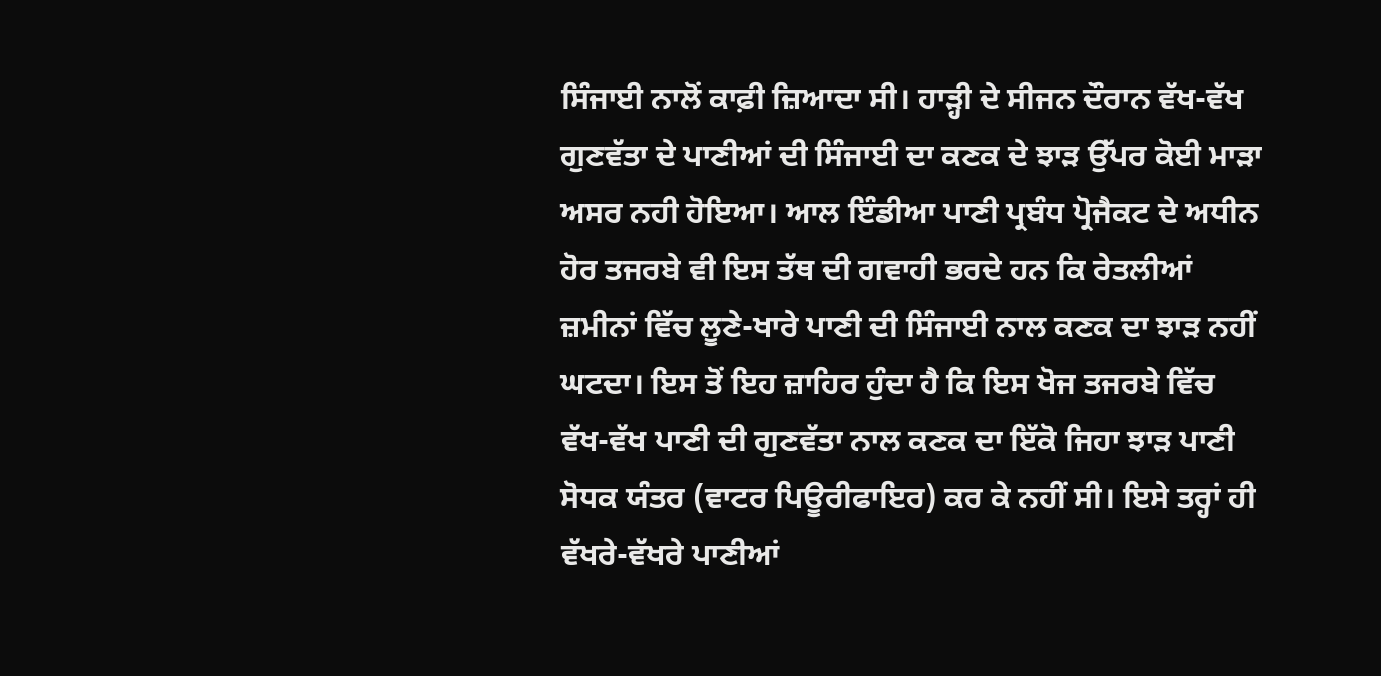ਸਿੰਜਾਈ ਨਾਲੋਂ ਕਾਫ਼ੀ ਜ਼ਿਆਦਾ ਸੀ। ਹਾੜ੍ਹੀ ਦੇ ਸੀਜਨ ਦੌਰਾਨ ਵੱਖ-ਵੱਖ ਗੁਣਵੱਤਾ ਦੇ ਪਾਣੀਆਂ ਦੀ ਸਿੰਜਾਈ ਦਾ ਕਣਕ ਦੇ ਝਾੜ ਉੱਪਰ ਕੋਈ ਮਾੜਾ ਅਸਰ ਨਹੀ ਹੋਇਆ। ਆਲ ਇੰਡੀਆ ਪਾਣੀ ਪ੍ਰਬੰਧ ਪ੍ਰੋਜੈਕਟ ਦੇ ਅਧੀਨ ਹੋਰ ਤਜਰਬੇ ਵੀ ਇਸ ਤੱਥ ਦੀ ਗਵਾਹੀ ਭਰਦੇ ਹਨ ਕਿ ਰੇਤਲੀਆਂ ਜ਼ਮੀਨਾਂ ਵਿੱਚ ਲੂਣੇ-ਖਾਰੇ ਪਾਣੀ ਦੀ ਸਿੰਜਾਈ ਨਾਲ ਕਣਕ ਦਾ ਝਾੜ ਨਹੀਂ ਘਟਦਾ। ਇਸ ਤੋਂ ਇਹ ਜ਼ਾਹਿਰ ਹੁੰਦਾ ਹੈ ਕਿ ਇਸ ਖੋਜ ਤਜਰਬੇ ਵਿੱਚ ਵੱਖ-ਵੱਖ ਪਾਣੀ ਦੀ ਗੁਣਵੱਤਾ ਨਾਲ ਕਣਕ ਦਾ ਇੱਕੋ ਜਿਹਾ ਝਾੜ ਪਾਣੀ ਸੋਧਕ ਯੰਤਰ (ਵਾਟਰ ਪਿਊਰੀਫਾਇਰ) ਕਰ ਕੇ ਨਹੀਂ ਸੀ। ਇਸੇ ਤਰ੍ਹਾਂ ਹੀ ਵੱਖਰੇ-ਵੱਖਰੇ ਪਾਣੀਆਂ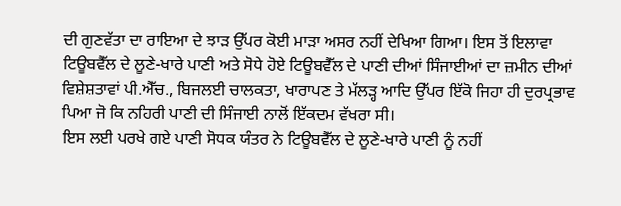ਦੀ ਗੁਣਵੱਤਾ ਦਾ ਰਾਇਆ ਦੇ ਝਾੜ ਉੱਪਰ ਕੋਈ ਮਾੜਾ ਅਸਰ ਨਹੀਂ ਦੇਖਿਆ ਗਿਆ। ਇਸ ਤੋਂ ਇਲਾਵਾ ਟਿਊਬਵੈੱਲ ਦੇ ਲੂਣੇ-ਖਾਰੇ ਪਾਣੀ ਅਤੇ ਸੋਧੇ ਹੋਏ ਟਿਊਬਵੈੱਲ ਦੇ ਪਾਣੀ ਦੀਆਂ ਸਿੰਜਾਈਆਂ ਦਾ ਜ਼ਮੀਨ ਦੀਆਂ ਵਿਸ਼ੇਸ਼ਤਾਵਾਂ ਪੀ.ਐੱਚ., ਬਿਜਲਈ ਚਾਲਕਤਾ, ਖਾਰਾਪਣ ਤੇ ਮੱਲੜ੍ਹ ਆਦਿ ਉੱਪਰ ਇੱਕੋ ਜਿਹਾ ਹੀ ਦੁਰਪ੍ਰਭਾਵ ਪਿਆ ਜੋ ਕਿ ਨਹਿਰੀ ਪਾਣੀ ਦੀ ਸਿੰਜਾਈ ਨਾਲੋਂ ਇੱਕਦਮ ਵੱਖਰਾ ਸੀ।
ਇਸ ਲਈ ਪਰਖੇ ਗਏ ਪਾਣੀ ਸੋਧਕ ਯੰਤਰ ਨੇ ਟਿਊਬਵੈੱਲ ਦੇ ਲੂਣੇ-ਖਾਰੇ ਪਾਣੀ ਨੂੰ ਨਹੀਂ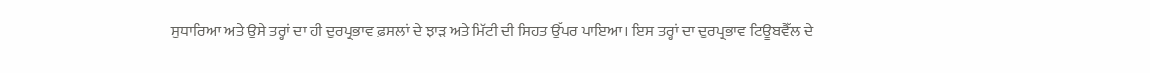ਸੁਧਾਰਿਆ ਅਤੇ ਉਸੇ ਤਰ੍ਹਾਂ ਦਾ ਹੀ ਦੁਰਪ੍ਰਭਾਵ ਫ਼ਸਲਾਂ ਦੇ ਝਾੜ ਅਤੇ ਮਿੱਟੀ ਦੀ ਸਿਹਤ ਉੱਪਰ ਪਾਇਆ। ਇਸ ਤਰ੍ਹਾਂ ਦਾ ਦੁਰਪ੍ਰਭਾਵ ਟਿਊਬਵੈੱਲ ਦੇ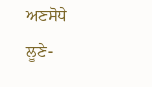ਅਣਸੋਧੇ ਲੂਣੇ-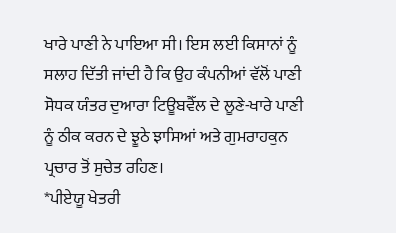ਖਾਰੇ ਪਾਣੀ ਨੇ ਪਾਇਆ ਸੀ। ਇਸ ਲਈ ਕਿਸਾਨਾਂ ਨੂੰ ਸਲਾਹ ਦਿੱਤੀ ਜਾਂਦੀ ਹੈ ਕਿ ਉਹ ਕੰਪਨੀਆਂ ਵੱਲੋਂ ਪਾਣੀ ਸੋਧਕ ਯੰਤਰ ਦੁਆਰਾ ਟਿਊਬਵੈੱਲ ਦੇ ਲੂਣੇ-ਖਾਰੇ ਪਾਣੀ ਨੂੰ ਠੀਕ ਕਰਨ ਦੇ ਝੂਠੇ ਝਾਸਿਆਂ ਅਤੇ ਗੁਮਰਾਹਕੁਨ ਪ੍ਰਚਾਰ ਤੋਂ ਸੁਚੇਤ ਰਹਿਣ।
*ਪੀਏਯੂ ਖੇਤਰੀ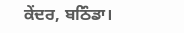ਕੇਂਦਰ, ਬਠਿੰਡਾ।